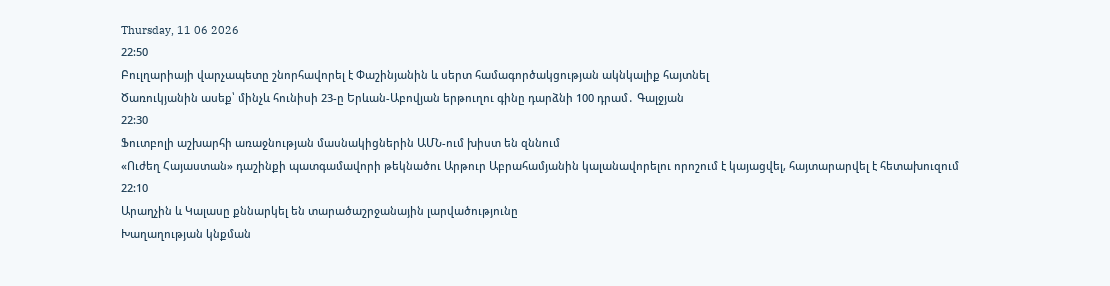Thursday, 11 06 2026
22:50
Բուլղարիայի վարչապետը շնորհավորել է Փաշինյանին և սերտ համագործակցության ակնկալիք հայտնել
Ծառուկյանին ասեք՝ մինչև հունիսի 23-ը Երևան-Աբովյան երթուղու գինը դարձնի 100 դրամ․ Գալջյան
22:30
Ֆուտբոլի աշխարհի առաջնության մասնակիցներին ԱՄՆ-ում խիստ են զննում
«Ուժեղ Հայաստան» դաշինքի պատգամավորի թեկնածու Արթուր Աբրահամյանին կալանավորելու որոշում է կայացվել, հայտարարվել է հետախուզում
22:10
Արաղչին և Կալասը քննարկել են տարածաշրջանային լարվածությունը
Խաղաղության կնքման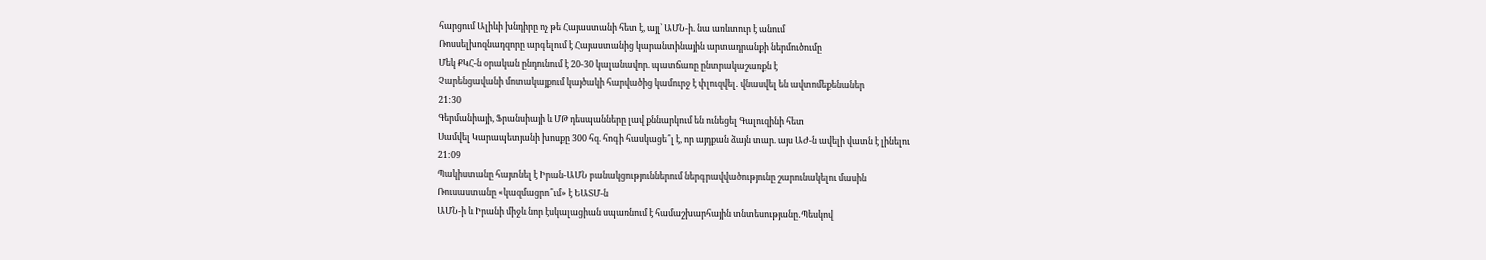հարցում Ալիևի խնդիրը ոչ թե Հայաստանի հետ է, այլ՝ ԱՄՆ-ի. նա առևտուր է անում
Ռոսսելխոզնադզորը արգելում է Հայաստանից կարանտինային արտադրանքի ներմուծումը
Մեկ ՔԿՀ-ն օրական ընդունում է 20-30 կալանավոր. պատճառը ընտրակաշառքն է
Չարենցավանի մոտակայքում կայծակի հարվածից կամուրջ է փլուզվել․ վնասվել են ավտոմեքենաներ
21:30
Գերմանիայի, Ֆրանսիայի և ՄԹ դեսպանները լավ քննարկում են ունեցել Գալուզինի հետ
Սամվել Կարապետյանի խոսքը 300 հզ. հոգի հասկացե՞լ է, որ այդքան ձայն տար. այս ԱԺ-ն ավելի վատն է լինելու
21:09
Պակիստանը հայտնել է Իրան-ԱՄՆ բանակցություններում ներգրավվածությունը շարունակելու մասին
Ռուսաստանը «կազմացրո՞ւմ» է ԵԱՏՄ-ն
ԱՄՆ-ի և Իրանի միջև նոր էսկալացիան սպառնում է համաշխարհային տնտեսությանը․Պեսկով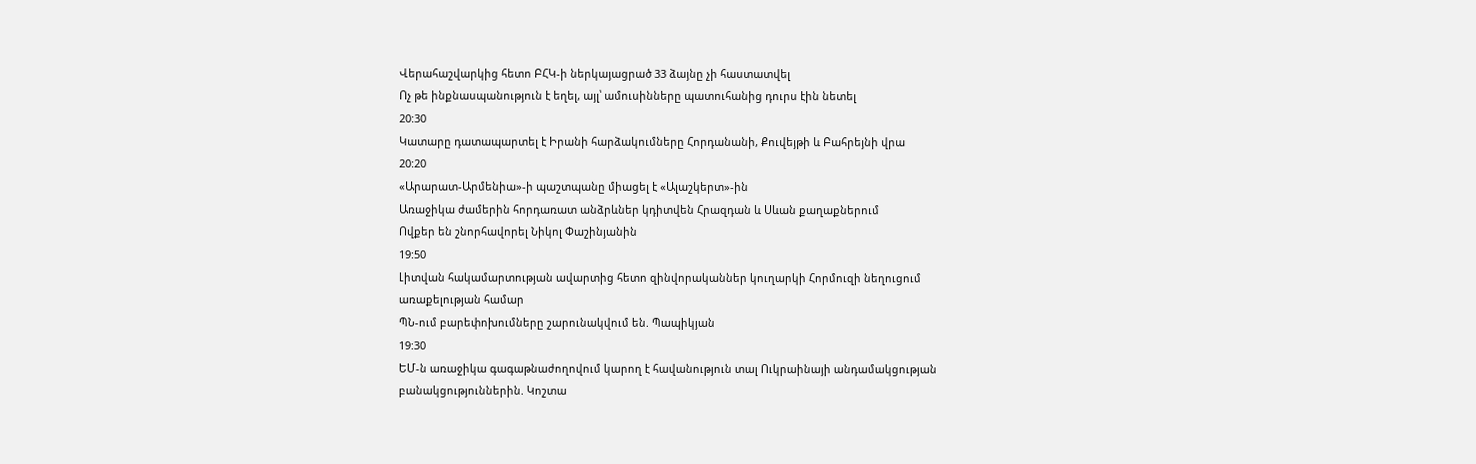Վերահաշվարկից հետո ԲՀԿ-ի ներկայացրած 33 ձայնը չի հաստատվել
Ոչ թե ինքնասպանություն է եղել, այլ՝ ամուսինները պատուհանից դուրս էին նետել
20:30
Կատարը դատապարտել է Իրանի հարձակումները Հորդանանի, Քուվեյթի և Բահրեյնի վրա
20:20
«Արարատ-Արմենիա»-ի պաշտպանը միացել է «Ալաշկերտ»-ին
Առաջիկա ժամերին հորդառատ անձրևներ կդիտվեն Հրազդան և Սևան քաղաքներում
Ովքեր են շնորհավորել Նիկոլ Փաշինյանին
19:50
Լիտվան հակամարտության ավարտից հետո զինվորականներ կուղարկի Հորմուզի նեղուցում առաքելության համար
ՊՆ-ում բարեփոխումները շարունակվում են. Պապիկյան
19:30
ԵՄ-ն առաջիկա գագաթնաժողովում կարող է հավանություն տալ Ուկրաինայի անդամակցության բանակցություններին. Կոշտա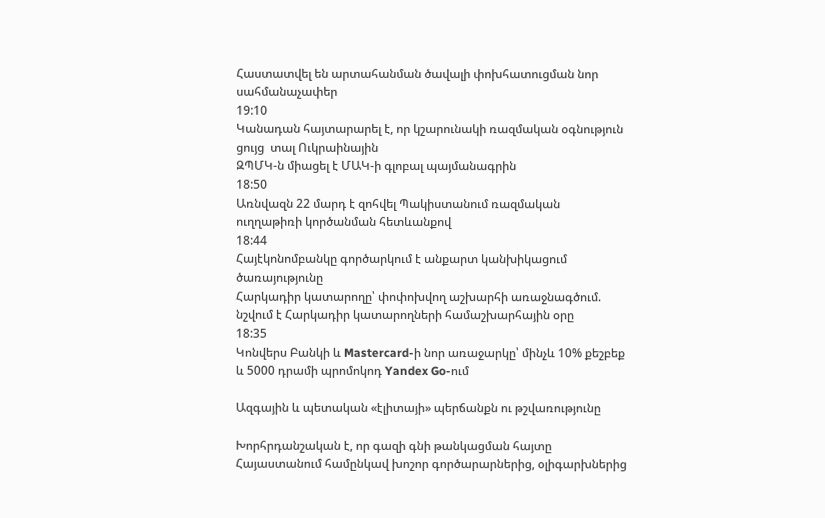Հաստատվել են արտահանման ծավալի փոխհատուցման նոր սահմանաչափեր
19:10
Կանադան հայտարարել է, որ կշարունակի ռազմական օգնություն ցույց  տալ Ուկրաինային
ԶՊՄԿ-ն միացել է ՄԱԿ-ի գլոբալ պայմանագրին
18:50
Առնվազն 22 մարդ է զոհվել Պակիստանում ռազմական ուղղաթիռի կործանման հետևանքով
18:44
Հայէկոնոմբանկը գործարկում է անքարտ կանխիկացում ծառայությունը
Հարկադիր կատարողը՝ փոփոխվող աշխարհի առաջնագծում. նշվում է Հարկադիր կատարողների համաշխարհային օրը
18:35
Կոնվերս Բանկի և Mastercard-ի նոր առաջարկը՝ մինչև 10% քեշբեք և 5000 դրամի պրոմոկոդ Yandex Go-ում

Ազգային և պետական «էլիտայի» պերճանքն ու թշվառությունը

Խորհրդանշական է, որ գազի գնի թանկացման հայտը Հայաստանում համընկավ խոշոր գործարարներից, օլիգարխներից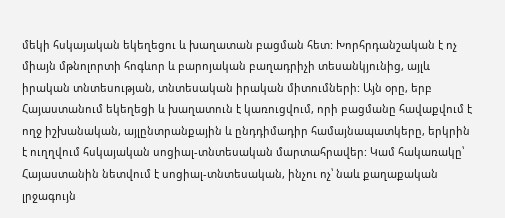մեկի հսկայական եկեղեցու և խաղատան բացման հետ: Խորհրդանշական է ոչ միայն մթնոլորտի հոգևոր և բարոյական բաղադրիչի տեսանկյունից, այլև իրական տնտեսության, տնտեսական իրական միտումների: Այն օրը, երբ Հայաստանում եկեղեցի և խաղատուն է կառուցվում, որի բացմանը հավաքվում է ողջ իշխանական, այլընտրանքային և ընդդիմադիր համայնապատկերը, երկրին է ուղղվում հսկայական սոցիալ-տնտեսական մարտահրավեր: Կամ հակառակը՝ Հայաստանին նետվում է սոցիալ-տնտեսական, ինչու ոչ՝ նաև քաղաքական լրջագույն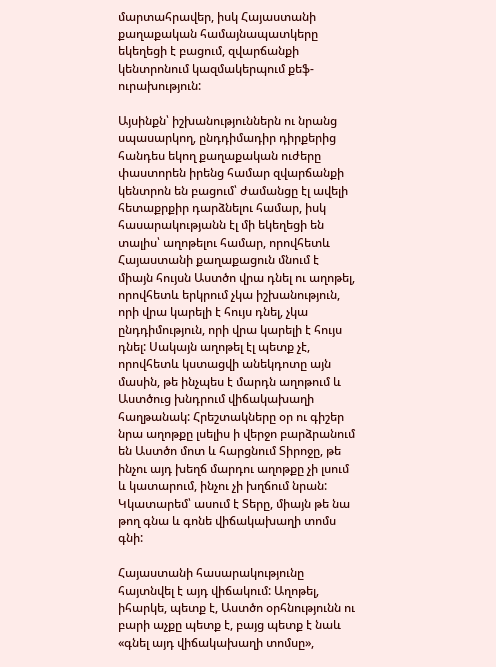մարտահրավեր, իսկ Հայաստանի քաղաքական համայնապատկերը եկեղեցի է բացում, զվարճանքի կենտրոնում կազմակերպում քեֆ-ուրախություն:

Այսինքն՝ իշխանություններն ու նրանց սպասարկող, ընդդիմադիր դիրքերից հանդես եկող քաղաքական ուժերը փաստորեն իրենց համար զվարճանքի կենտրոն են բացում՝ ժամանցը էլ ավելի հետաքրքիր դարձնելու համար, իսկ հասարակությանն էլ մի եկեղեցի են տալիս՝ աղոթելու համար, որովհետև Հայաստանի քաղաքացուն մնում է միայն հույսն Աստծո վրա դնել ու աղոթել, որովհետև երկրում չկա իշխանություն, որի վրա կարելի է հույս դնել, չկա ընդդիմություն, որի վրա կարելի է հույս դնել: Սակայն աղոթել էլ պետք չէ, որովհետև կստացվի անեկդոտը այն մասին, թե ինչպես է մարդն աղոթում և Աստծուց խնդրում վիճակախաղի հաղթանակ: Հրեշտակները օր ու գիշեր նրա աղոթքը լսելիս ի վերջո բարձրանում են Աստծո մոտ և հարցնում Տիրոջը, թե ինչու այդ խեղճ մարդու աղոթքը չի լսում և կատարում, ինչու չի խղճում նրան: Կկատարեմ՝ ասում է Տերը, միայն թե նա թող գնա և գոնե վիճակախաղի տոմս գնի:

Հայաստանի հասարակությունը հայտնվել է այդ վիճակում: Աղոթել, իհարկե, պետք է, Աստծո օրհնությունն ու բարի աչքը պետք է, բայց պետք է նաև «գնել այդ վիճակախաղի տոմսը»,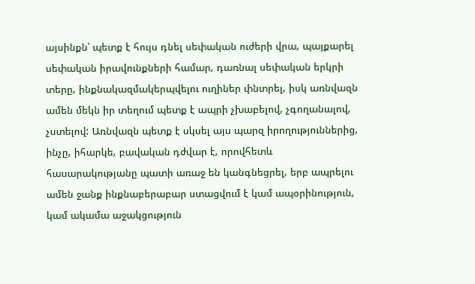այսինքն՝ պետք է հույս դնել սեփական ուժերի վրա, պայքարել սեփական իրավունքների համար, դառնալ սեփական երկրի տերը, ինքնակազմակերպվելու ուղիներ փնտրել, իսկ առնվազն ամեն մեկն իր տեղում պետք է ապրի չխաբելով, չգողանալով, չստելով: Առնվազն պետք է սկսել այս պարզ իրողություններից, ինչը, իհարկե, բավական դժվար է, որովհետև հասարակությանը պատի առաջ են կանգնեցրել, երբ ապրելու ամեն ջանք ինքնաբերաբար ստացվում է կամ ապօրինություն, կամ ակամա աջակցություն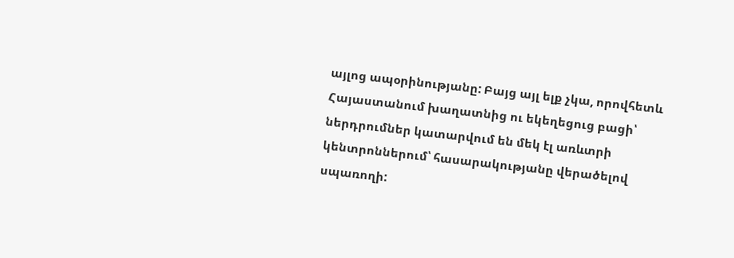այլոց ապօրինությանը: Բայց այլ ելք չկա, որովհետև Հայաստանում խաղատնից ու եկեղեցուց բացի՝ ներդրումներ կատարվում են մեկ էլ առևտրի կենտրոններում՝ հասարակությանը վերածելով սպառողի: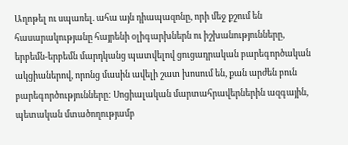Աղոթել ու սպառել. ահա այն դիապազոնը, որի մեջ քշում են հասարակությանը հայրենի օլիգարխներն ու իշխանությունները, երբեմն-երբեմն մարդկանց պատվելով ցուցադրական բարեգործական ակցիաներով, որոնց մասին ավելի շատ խոսում են, քան արժեն բուն բարեգործությունները: Սոցիալական մարտահրավերներին ազգային, պետական մտածողությամբ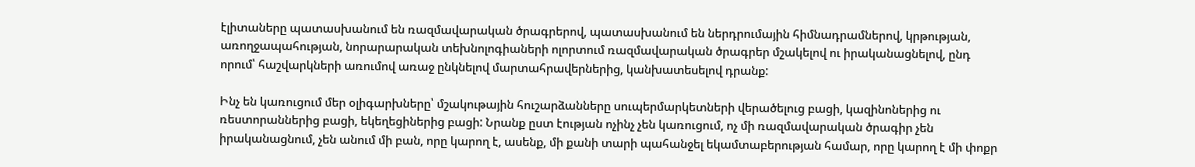էլիտաները պատասխանում են ռազմավարական ծրագրերով, պատասխանում են ներդրումային հիմնադրամներով, կրթության, առողջապահության, նորարարական տեխնոլոգիաների ոլորտում ռազմավարական ծրագրեր մշակելով ու իրականացնելով, ընդ որում՝ հաշվարկների առումով առաջ ընկնելով մարտահրավերներից, կանխատեսելով դրանք:

Ինչ են կառուցում մեր օլիգարխները՝ մշակութային հուշարձանները սուպերմարկետների վերածելուց բացի, կազինոներից ու ռեստորաններից բացի, եկեղեցիներից բացի: Նրանք ըստ էության ոչինչ չեն կառուցում, ոչ մի ռազմավարական ծրագիր չեն իրականացնում, չեն անում մի բան, որը կարող է, ասենք, մի քանի տարի պահանջել եկամտաբերության համար, որը կարող է մի փոքր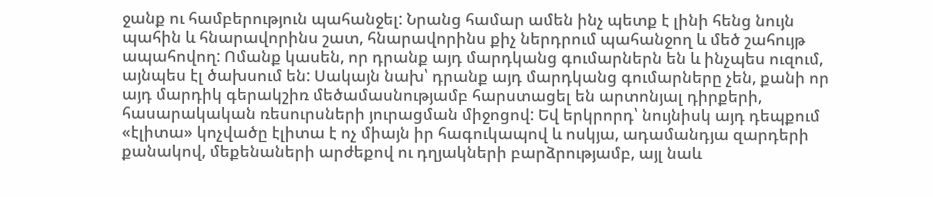ջանք ու համբերություն պահանջել: Նրանց համար ամեն ինչ պետք է լինի հենց նույն պահին և հնարավորինս շատ, հնարավորինս քիչ ներդրում պահանջող և մեծ շահույթ ապահովող: Ոմանք կասեն, որ դրանք այդ մարդկանց գումարներն են և ինչպես ուզում, այնպես էլ ծախսում են: Սակայն նախ՝ դրանք այդ մարդկանց գումարները չեն, քանի որ այդ մարդիկ գերակշիռ մեծամասնությամբ հարստացել են արտոնյալ դիրքերի, հասարակական ռեսուրսների յուրացման միջոցով: Եվ երկրորդ՝ նույնիսկ այդ դեպքում «էլիտա» կոչվածը էլիտա է ոչ միայն իր հագուկապով և ոսկյա, ադամանդյա զարդերի քանակով, մեքենաների արժեքով ու դղյակների բարձրությամբ, այլ նաև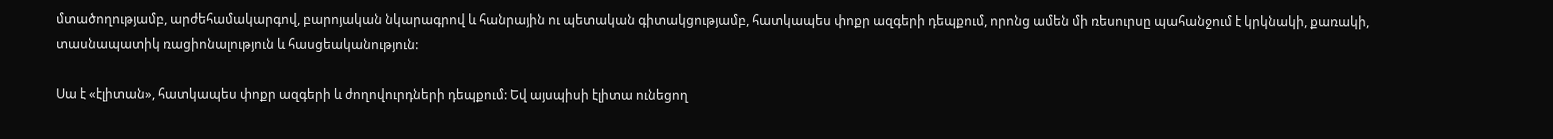մտածողությամբ, արժեհամակարգով, բարոյական նկարագրով և հանրային ու պետական գիտակցությամբ, հատկապես փոքր ազգերի դեպքում, որոնց ամեն մի ռեսուրսը պահանջում է կրկնակի, քառակի, տասնապատիկ ռացիոնալություն և հասցեականություն:

Սա է «էլիտան», հատկապես փոքր ազգերի և ժողովուրդների դեպքում: Եվ այսպիսի էլիտա ունեցող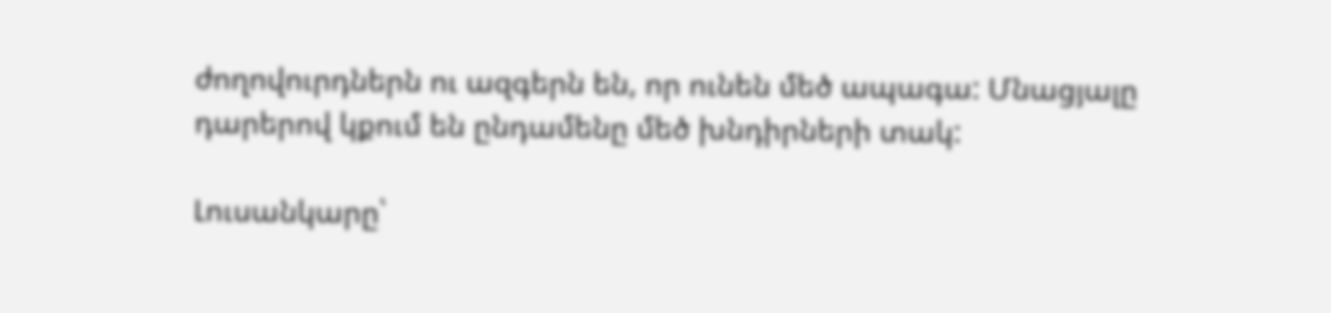ժողովուրդներն ու ազգերն են, որ ունեն մեծ ապագա: Մնացյալը դարերով կքում են ընդամենը մեծ խնդիրների տակ:

Լուսանկարը՝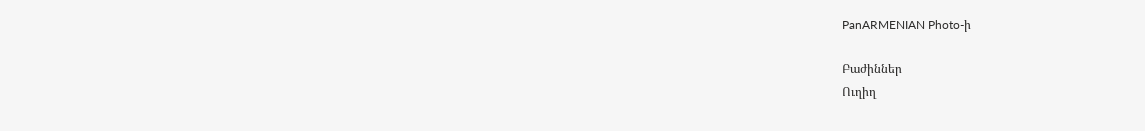PanARMENIAN Photo-ի

Բաժիններ
Ուղիղ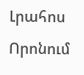Լրահոս
Որոնում